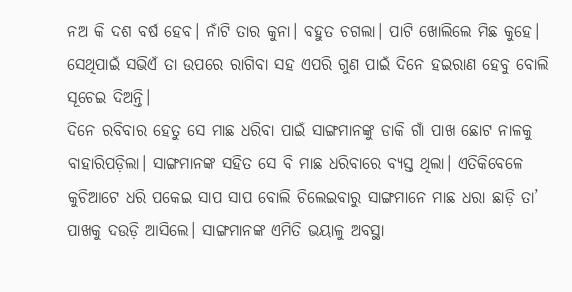ନଅ କି ଦଶ ବର୍ଷ ହେବ। ନାଁଟି ତାର କୁନା। ବହୁତ ଚଗଲା। ପାଟି ଖୋଲିଲେ ମିଛ କୁହେ। ସେଥିପାଇଁ ସଭିଏଁ ତା ଉପରେ ରାଗିବା ସହ ଏପରି ଗୁଣ ପାଇଁ ଦିନେ ହଇରାଣ ହେବୁ ବୋଲି ସୂଚେଇ ଦିଅନ୍ତି।
ଦିନେ ରବିବାର ହେତୁ ସେ ମାଛ ଧରିବା ପାଇଁ ସାଙ୍ଗମାନଙ୍କୁ ଡାକି ଗାଁ ପାଖ ଛୋଟ ନାଳକୁ ବାହାରିପଡ଼ିଲା। ସାଙ୍ଗମାନଙ୍କ ସହିତ ସେ ବି ମାଛ ଧରିବାରେ ବ୍ୟସ୍ତ ଥିଲା। ଏତିକିବେଳେ କୁଚିଆଟେ ଧରି ପକେଇ ସାପ ସାପ ବୋଲି ଚିଲେଇବାରୁ ସାଙ୍ଗମାନେ ମାଛ ଧରା ଛାଡ଼ି ତା’ ପାଖକୁ ଦଉଡ଼ି ଆସିଲେ। ସାଙ୍ଗମାନଙ୍କ ଏମିତି ଭୟାଳୁ ଅବସ୍ଥା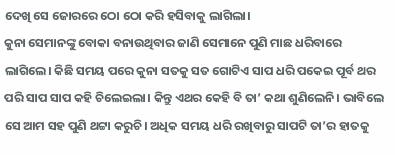ଦେଖି ସେ ଜୋରରେ ଠୋ ଠୋ କରି ହସିବାକୁ ଲାଗିଲା।
କୁନା ସେମାନଙ୍କୁ ବୋକା ବନାଉଥିବାର ଜାଣି ସେମାନେ ପୁଣି ମାଛ ଧରିବାରେ ଲାଗିଲେ। କିଛି ସମୟ ପରେ କୁନା ସତକୁ ସତ ଗୋଟିଏ ସାପ ଧରି ପକେଇ ପୂର୍ବ ଥର ପରି ସାପ ସାପ କହି ଚିଲେଇଲା। କିନ୍ତୁ ଏଥର କେହି ବି ତା’ କଥା ଶୁଣିଲେନି। ଭାବିଲେ ସେ ଆମ ସହ ପୁଣି ଥଟ୍ଟା କରୁଚି। ଅଧିକ ସମୟ ଧରି ରଖିବାରୁ ସାପଟି ତା’ର ହାତକୁ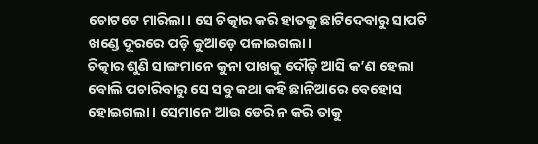ଚୋଟଟେ ମାରିଲା। ସେ ଚିତ୍କାର କରି ହାତକୁ ଛାଟିଦେବାରୁ ସାପଟି ଖଣ୍ଡେ ଦୂରରେ ପଡ଼ି କୁଆଡ଼େ ପଳାଇଗଲା।
ଚିତ୍କାର ଶୁଣି ସାଙ୍ଗମାନେ କୁନା ପାଖକୁ ଦୌଡ଼ି ଆସି କ’ଣ ହେଲା ବୋଲି ପଚାରିବାରୁ ସେ ସବୁ କଥା କହି ଛାନିଆରେ ବେହୋସ ହୋଇଗଲା। ସେମାନେ ଆଉ ଡେରି ନ କରି ତାକୁ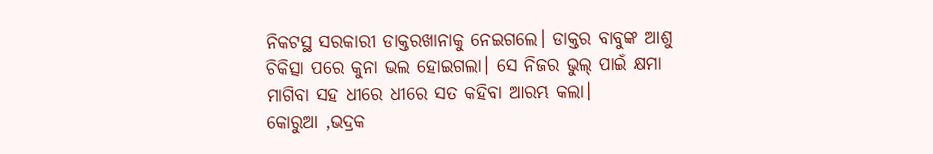ନିକଟସ୍ଥ ସରକାରୀ ଡାକ୍ତରଖାନାକୁ ନେଇଗଲେ। ଡାକ୍ତର ବାବୁଙ୍କ ଆଶୁ ଚିକିତ୍ସା ପରେ କୁନା ଭଲ ହୋଇଗଲା। ସେ ନିଜର ଭୁଲ୍ ପାଇଁ କ୍ଷମା ମାଗିବା ସହ ଧୀରେ ଧୀରେ ସତ କହିବା ଆରମ୍ଭ କଲା।
କୋରୁଆ ,ଭଦ୍ରକ